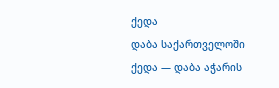ქედა
დაბა საქართველოში
ქედა — დაბა აჭარის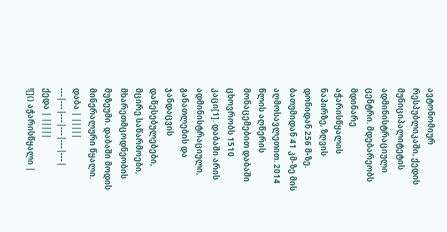ავტონომიურ რესპუბლიკაში, ქედის მუნიციპალიტეტის ადმინისტრაციული ცენტრი. მდებარეობს მდინარე აჭარისწყალის ნაპირზე, ზღვის დონიდან 256 მ-ზე. ბათუმიდან 41 კმ-ზე მის აღმოსავლეთით. 2014 წლის აღწერის მონაცემებით დაბაში ცხოვრობს 1510 კაცი[1]. დაბაში არის ადმინისტრაციული, განათლების და ჯანდაცვის დაწესებულებები, მცირე საწარმოები, მხარეთმცოდნეობის მუზეუმი. დაბაში მოდის მინერალური წყალი.
დაბა | |||||
---|---|---|---|---|---|
ქედა | |||||
![]() აჭარისწყალი |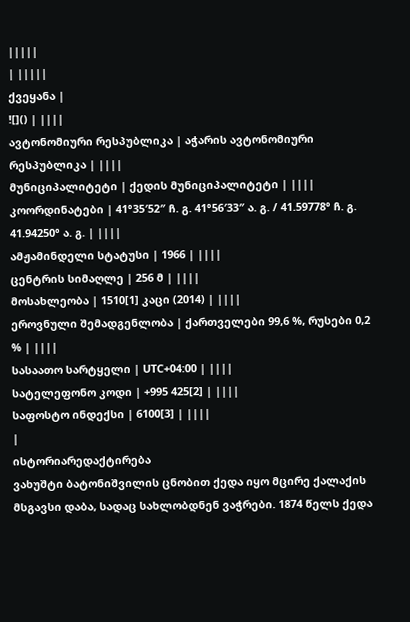|||||
| |||||
ქვეყანა |
![]() | ||||
ავტონომიური რესპუბლიკა | აჭარის ავტონომიური რესპუბლიკა | ||||
მუნიციპალიტეტი | ქედის მუნიციპალიტეტი | ||||
კოორდინატები | 41°35′52″ ჩ. გ. 41°56′33″ ა. გ. / 41.59778° ჩ. გ. 41.94250° ა. გ. | ||||
ამჟამინდელი სტატუსი | 1966 | ||||
ცენტრის სიმაღლე | 256 მ | ||||
მოსახლეობა | 1510[1] კაცი (2014) | ||||
ეროვნული შემადგენლობა | ქართველები 99,6 %, რუსები 0,2 % | ||||
სასაათო სარტყელი | UTC+04:00 | ||||
სატელეფონო კოდი | +995 425[2] | ||||
საფოსტო ინდექსი | 6100[3] | ||||
|
ისტორიარედაქტირება
ვახუშტი ბატონიშვილის ცნობით ქედა იყო მცირე ქალაქის მსგავსი დაბა, სადაც სახლობდნენ ვაჭრები. 1874 წელს ქედა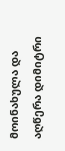მოინახულა და აღწერა დიმიტრი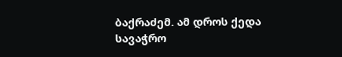ბაქრაძემ. ამ დროს ქედა სავაჭრო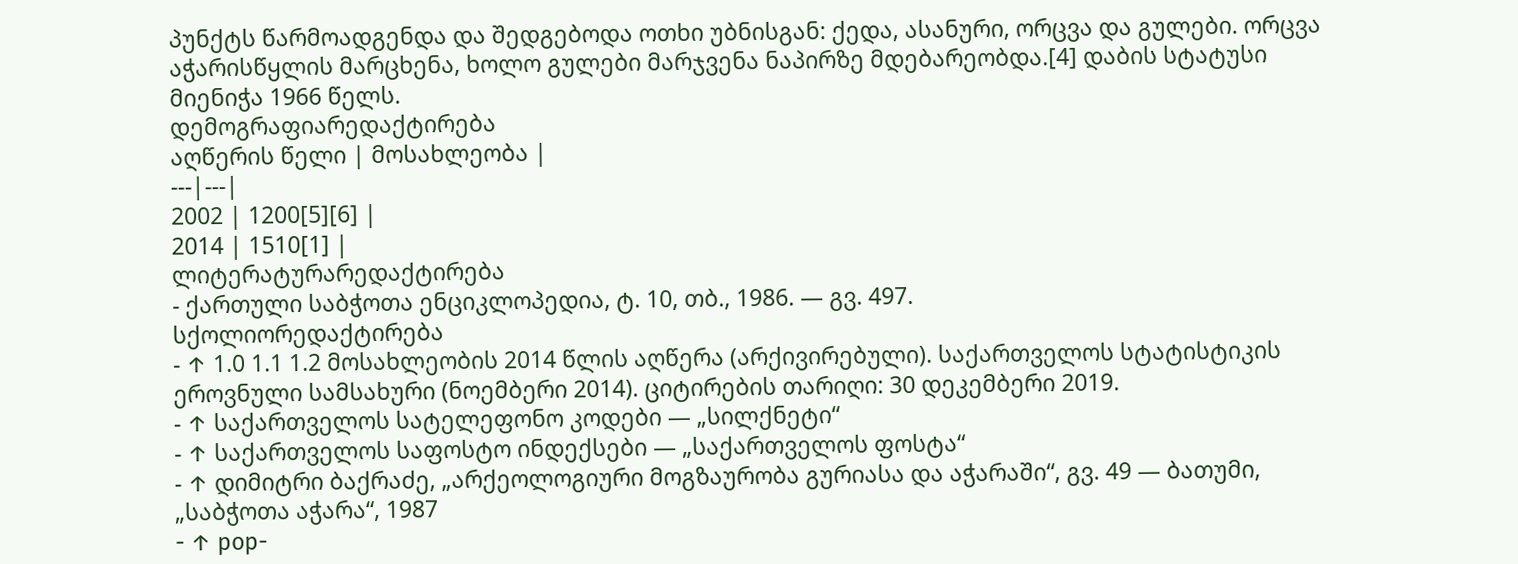პუნქტს წარმოადგენდა და შედგებოდა ოთხი უბნისგან: ქედა, ასანური, ორცვა და გულები. ორცვა აჭარისწყლის მარცხენა, ხოლო გულები მარჯვენა ნაპირზე მდებარეობდა.[4] დაბის სტატუსი მიენიჭა 1966 წელს.
დემოგრაფიარედაქტირება
აღწერის წელი | მოსახლეობა |
---|---|
2002 | 1200[5][6] |
2014 | 1510[1] |
ლიტერატურარედაქტირება
- ქართული საბჭოთა ენციკლოპედია, ტ. 10, თბ., 1986. — გვ. 497.
სქოლიორედაქტირება
- ↑ 1.0 1.1 1.2 მოსახლეობის 2014 წლის აღწერა (არქივირებული). საქართველოს სტატისტიკის ეროვნული სამსახური (ნოემბერი 2014). ციტირების თარიღი: 30 დეკემბერი 2019.
- ↑ საქართველოს სატელეფონო კოდები — „სილქნეტი“
- ↑ საქართველოს საფოსტო ინდექსები — „საქართველოს ფოსტა“
- ↑ დიმიტრი ბაქრაძე, „არქეოლოგიური მოგზაურობა გურიასა და აჭარაში“, გვ. 49 — ბათუმი, „საბჭოთა აჭარა“, 1987
- ↑ pop-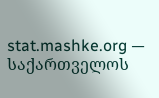stat.mashke.org — საქართველოს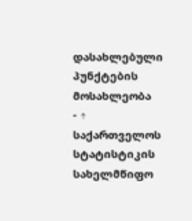დასახლებული პუნქტების მოსახლეობა
- ↑ საქართველოს სტატისტიკის სახელმწიფო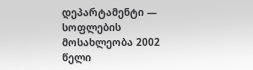დეპარტამენტი — სოფლების მოსახლეობა 2002 წელი